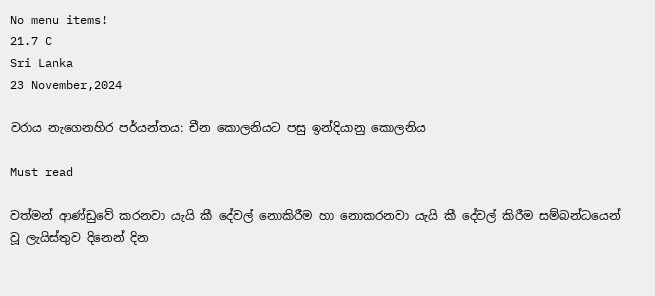No menu items!
21.7 C
Sri Lanka
23 November,2024

වරාය නැගෙනහිර පර්යන්තය: චීන කොලනියට පසු ඉන්දියානු කොලනිය

Must read

වත්මන් ආණ්ඩුවේ කරනවා යැයි කී දේවල් නොකිරීම හා නොකරනවා යැයි කී දේවල් කිරීම සම්බන්ධයෙන් වූ ලැයිස්තුව දිනෙන් දින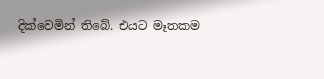දික්වෙමින් තිබේ. එයට මෑතකම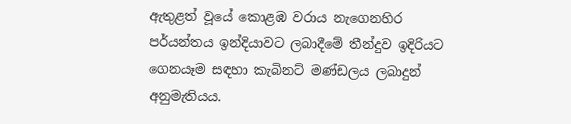ඇතුළත් වූයේ කොළඹ වරාය නැගෙනහිර පර්යන්තය ඉන්දියාවට ලබාදීමේ තීන්දුව ඉදිරියට ගෙනයෑම සඳහා කැබිනට් මණ්ඩලය ලබාදුන් අනුමැතියය.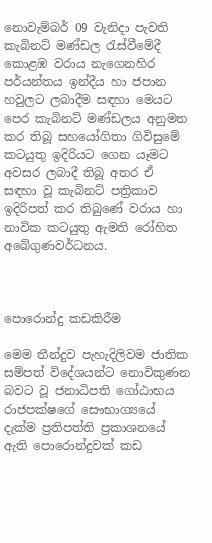නොවැම්බර් 09 වැනිදා පැවති කැබිනට් මණ්ඩල රැස්වීමේදී කොළඹ වරාය නැගෙනහිර පර්යන්තය ඉන්දීය හා ජපාන හවුලට ලබාදීම සඳහා මෙයට පෙර කැබිනට් මණ්ඩලය අනුමත කර තිබූ සහයෝගිතා ගිවිසුමේ කටයුතු ඉදිරියට ගෙන යෑමට අවසර ලබාදී තිබූ අතර ඒ සඳහා වූ කැබිනට් පත්‍රිකාව ඉදිරිපත් කර තිබුණේ වරාය හා නාවික කටයුතු ඇමති රෝහිත අබේගුණවර්ධනය.



පොරොන්දු කඩකිරීම

මෙම තීන්දුව පැහැදිලිවම ජාතික සම්පත් විදේශයන්ට නොවිකුණන බවට වූ ජනාධිපති ගෝඨාභය රාජපක්ෂගේ සෞභාග්‍යයේ දැක්ම ප්‍රතිපත්ති ප්‍රකාශනයේ ඇති පොරොන්දුවක් කඩ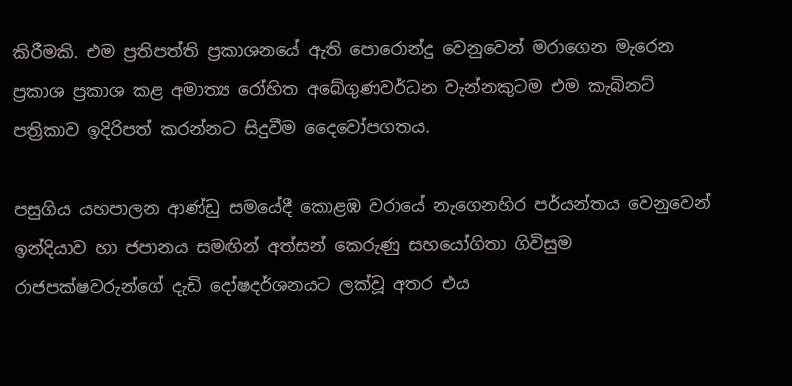කිරීමකි. එම ප්‍රතිපත්ති ප්‍රකාශනයේ ඇති පොරොන්දු වෙනුවෙන් මරාගෙන මැරෙන ප්‍රකාශ ප්‍රකාශ කළ අමාත්‍ය රෝහිත අබේගුණවර්ධන වැන්නකුටම එම කැබිනට් පත්‍රිකාව ඉදිරිපත් කරන්නට සිදුවීම දෛවෝපගතය.

පසුගිය යහපාලන ආණ්ඩු සමයේදී කොළඹ වරායේ නැගෙනහිර පර්යන්තය වෙනුවෙන් ඉන්දියාව හා ජපානය සමඟින් අත්සන් කෙරුණු සහයෝගිතා ගිවිසුම රාජපක්ෂවරුන්ගේ දැඩි දෝෂදර්ශනයට ලක්වූ අතර එය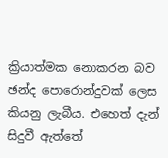ක්‍රියාත්මක නොකරන බව ඡන්ද පොරොන්දුවක් ලෙස කියනු ලැබීය. එහෙත් දැන් සිදුවී ඇත්තේ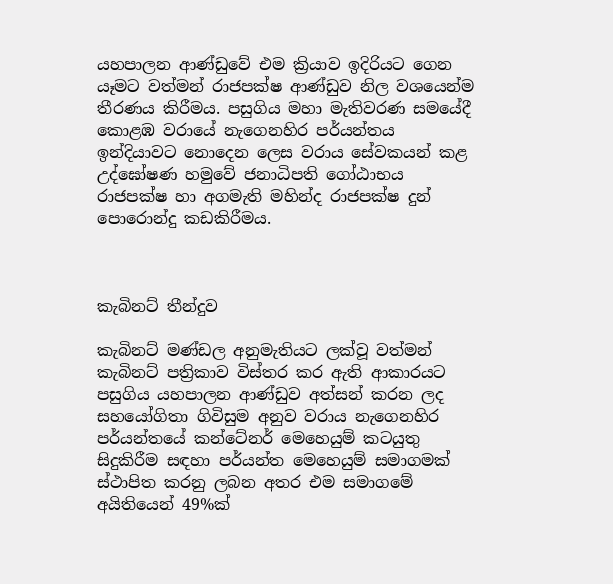යහපාලන ආණ්ඩුවේ එම ක්‍රියාව ඉදිරියට ගෙන යෑමට වත්මන් රාජපක්ෂ ආණ්ඩුව නිල වශයෙන්ම තීරණය කිරීමය. පසුගිය මහා මැතිවරණ සමයේදී කොළඹ වරායේ නැගෙනහිර පර්යන්තය ඉන්දියාවට නොදෙන ලෙස වරාය සේවකයන් කළ උද්ඝෝෂණ හමුවේ ජනාධිපති ගෝඨාභය රාජපක්ෂ හා අගමැති මහින්ද රාජපක්ෂ දුන් පොරොන්දු කඩකිරීමය.



කැබිනට් තීන්දුව

කැබිනට් මණ්ඩල අනුමැතියට ලක්වූ වත්මන් කැබිනට් පත්‍රිකාව විස්තර කර ඇති ආකාරයට පසුගිය යහපාලන ආණ්ඩුව අත්සන් කරන ලද සහයෝගිතා ගිවිසුම අනුව වරාය නැගෙනහිර පර්යන්තයේ කන්ටේනර් මෙහෙයුම් කටයුතු සිදුකිරීම සඳහා පර්යන්ත මෙහෙයුම් සමාගමක් ස්ථාපිත කරනු ලබන අතර එම සමාගමේ අයිතියෙන් 49%ක්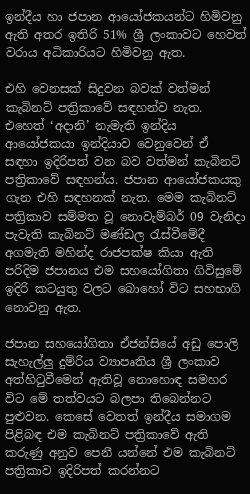ඉන්දීය හා ජපාන ආයෝජකයන්ට හිමිවනු ඇති අතර ඉතිරි 51% ශ්‍රී ලංකාවට හෙවත්  වරාය අධිකාරියට හිමිවනු ඇත.

එහි වෙනසක් සිදුවන බවක් වත්මන් කැබිනට් පත්‍රිකාවේ සඳහන්ව නැත. එහෙත් ‘අදානි’ නැමැති ඉන්දිය ආයෝජකයා ඉන්දියාව වෙනුවෙන් ඒ සඳහා ඉදිරිපත් වන බව වත්මන් කැබිනට් පත්‍රිකාවේ සඳහන්ය. ජපාන ආයෝජකයකු ගැන එහි සඳහනක් නැත. මෙම කැබිනට් පත්‍රිකාව සම්මත වූ නොවැම්බර් 09 වැනිදා පැවැති කැබිනට් මණ්ඩල රැස්වීමේදී අගමැති මහින්ද රාජපක්ෂ කියා ඇති පරිදිම ජපානය එම සහයෝගිතා ගිවිසුමේ ඉදිරි කටයුතු වලට බොහෝ විට සහභාගි නොවනු ඇත.

ජපාන සහයෝගිතා ඒජන්සියේ අඩු පොලි සැහැල්ලු දුම්රිය ව්‍යාපෘතිය ශ්‍රී ලංකාව අත්හිටුවීමෙන් ඇතිවූ නොහොඳ සමහර විට මේ තත්වයට බලපා තිබෙන්නට පුළුවන. කෙසේ වෙතත් ඉන්දීය සමාගම පිළිබඳ එම කැබිනට් පත්‍රිකාවේ ඇති කරුණු අනුව පෙනී යන්නේ එම කැබිනට් පත්‍රිකාව ඉදිරිපත් කරන්නට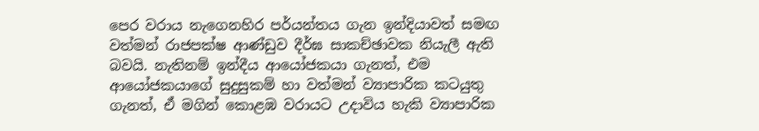පෙර වරාය නැගෙනහිර පර්යන්තය ගැන ඉන්දියාවත් සමඟ වත්මන් රාජපක්ෂ ආණ්ඩුව දීර්ඝ සාකච්ඡාවක නියැලී ඇති බවයි. නැතිනම් ඉන්දීය ආයෝජකයා ගැනත්, එම ආයෝජකයාගේ සුදුසුකම් හා වත්මන් ව්‍යාපාරික කටයුතු ගැනත්, ඒ මගින් කොළඹ වරායට උදාවිය හැකි ව්‍යාපාරික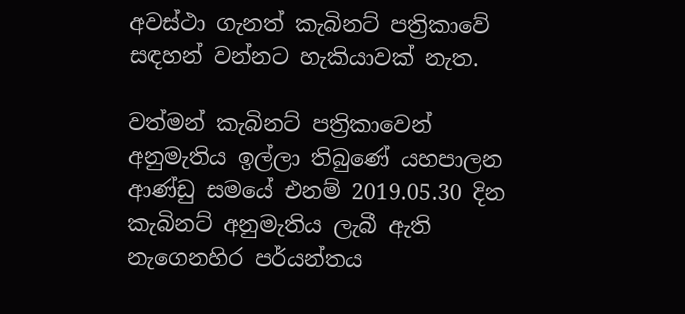අවස්ථා ගැනත් කැබිනට් පත්‍රිකාවේ සඳහන් වන්නට හැකියාවක් නැත.

වත්මන් කැබිනට් පත්‍රිකාවෙන් අනුමැතිය ඉල්ලා තිබුණේ යහපාලන ආණ්ඩු සමයේ එනම් 2019.05.30 දින කැබිනට් අනුමැතිය ලැබී ඇති නැගෙනහිර පර්යන්තය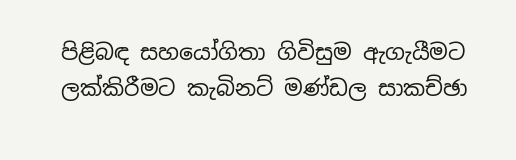පිළිබඳ සහයෝගිතා ගිවිසුම ඇගැයීමට ලක්කිරීමට කැබිනට් මණ්ඩල සාකච්ඡා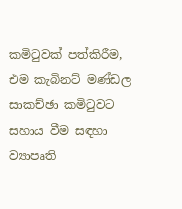කමිටුවක් පත්කිරීම, එම කැබිනට් මණ්ඩල සාකච්ඡා කමිටුවට සහාය වීම සඳහා ව්‍යාපෘති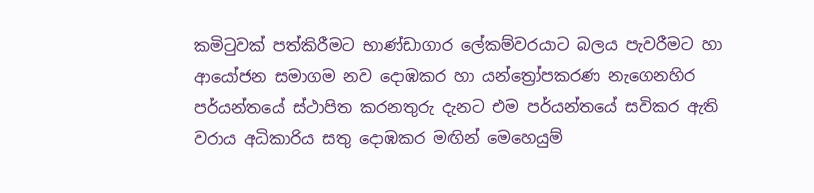කමිටුවක් පත්කිරීමට භාණ්ඩාගාර ලේකම්වරයාට බලය පැවරීමට හා ආයෝජන සමාගම නව දොඹකර හා යන්ත්‍රෝපකරණ නැගෙනහිර පර්යන්තයේ ස්ථාපිත කරනතුරු දැනට එම පර්යන්තයේ සවිකර ඇති වරාය අධිකාරිය සතු දොඹකර මඟින් මෙහෙයුම්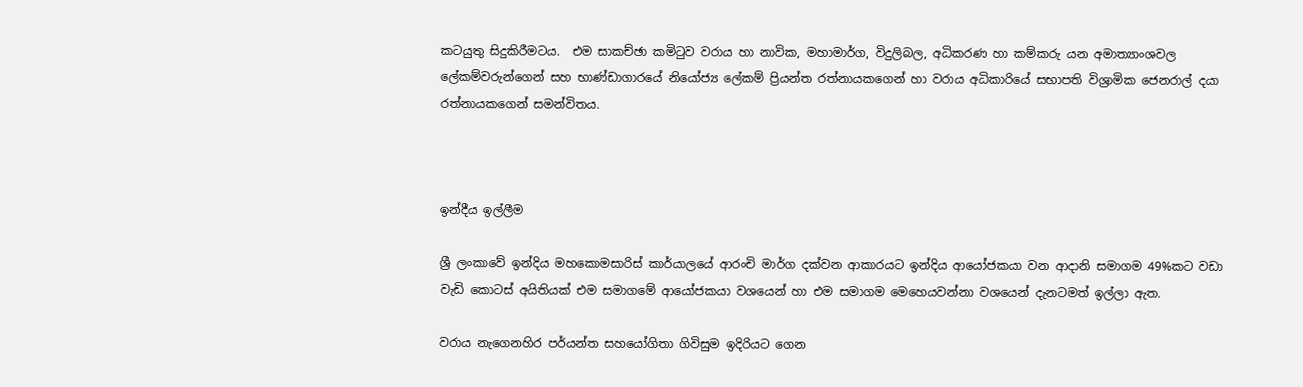කටයුතු සිදුකිරීමටය.  එම සාකච්ඡා කමිටුව වරාය හා නාවික, මහාමාර්ග, විදුලිබල, අධිකරණ හා කම්කරු යන අමාත්‍යාංශවල ලේකම්වරුන්ගෙන් සහ භාණ්ඩාගාරයේ නියෝජ්‍ය ලේකම් ප්‍රියන්ත රත්නායකගෙන් හා වරාය අධිකාරියේ සභාපති විශ්‍රාමික ජෙනරාල් දයා රත්නායකගෙන් සමන්විතය.



ඉන්දීය ඉල්ලීම

ශ්‍රී ලංකාවේ ඉන්දිය මහකොමසාරිස් කාර්යාලයේ ආරංචි මාර්ග දක්වන ආකාරයට ඉන්දිය ආයෝජකයා වන ආදානි සමාගම 49%කට වඩා වැඩි කොටස් අයිතියක් එම සමාගමේ ආයෝජකයා වශයෙන් හා එම සමාගම මෙහෙයවන්නා වශයෙන් දැනටමත් ඉල්ලා ඇත.

වරාය නැගෙනහිර පර්යන්ත සහයෝගිතා ගිවිසුම ඉදිරියට ගෙන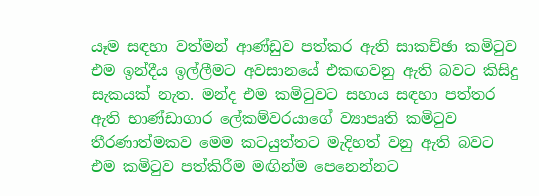යෑම සඳහා වත්මන් ආණ්ඩුව පත්කර ඇති සාකච්ඡා කමිටුව එම ඉන්දීය ඉල්ලීමට අවසානයේ එකඟවනු ඇති බවට කිසිදු සැකයක් නැත. මන්ද එම කමිටුවට සහාය සඳහා පත්තර ඇති භාණ්ඩාගාර ලේකම්වරයාගේ ව්‍යාපෘති කමිටුව තීරණාත්මකව මෙම කටයුත්තට මැදිහත් වනු ඇති බවට එම කමිටුව පත්කිරීම මඟින්ම පෙනෙන්නට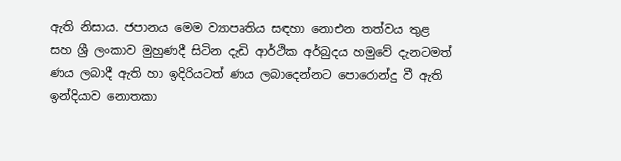ඇති නිසාය. ජපානය මෙම ව්‍යාපෘතිය සඳහා නොඑන තත්වය තුළ සහ ශ්‍රී ලංකාව මුහුණදී සිටින දැඩි ආර්ථික අර්බුදය හමුවේ දැනටමත් ණය ලබාදී ඇති හා ඉදිරියටත් ණය ලබාදෙන්නට පොරොන්දු වී ඇති ඉන්දියාව නොතකා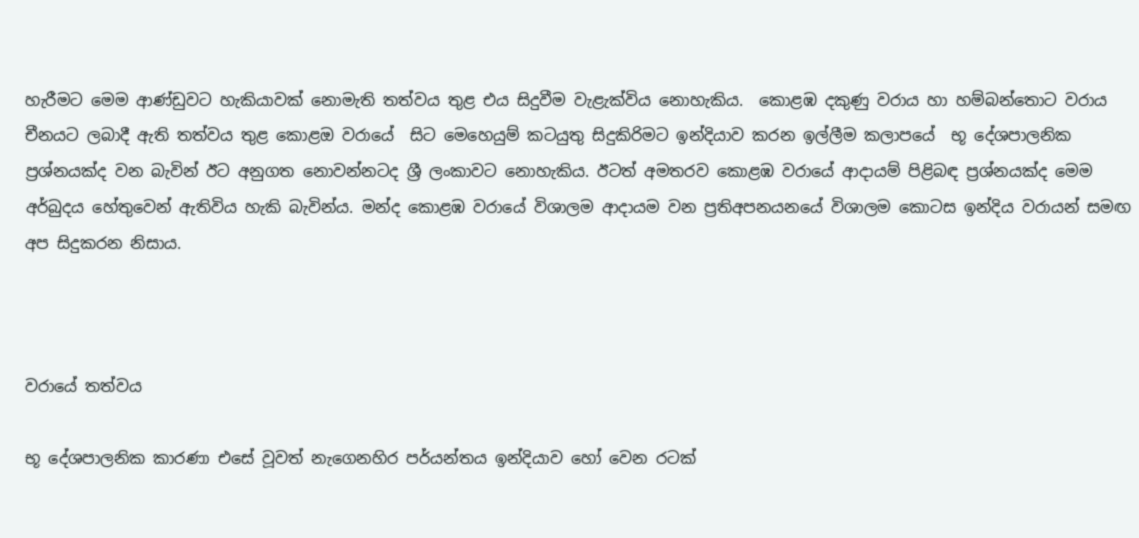හැරීමට මෙම ආණ්ඩුවට හැකියාවක් නොමැති තත්වය තුළ එය සිදුවීම වැළැක්විය නොහැකිය.  කොළඹ දකුණු වරාය හා හම්බන්තොට වරාය චීනයට ලබාදී ඇති තත්වය තුළ කොළඔ වරායේ  සිට මෙහෙයුම් කටයුතු සිදුකිරිමට ඉන්දියාව කරන ඉල්ලීම කලාපයේ  භූ දේශපාලනික ප්‍රශ්නයක්ද වන බැවින් ඊට අනුගත නොවන්නටද ශ්‍රී ලංකාවට නොහැකිය. ඊටත් අමතරව කොළඹ වරායේ ආදායම් පිළිබඳ ප්‍රශ්නයක්ද මෙම අර්බුදය හේතුවෙන් ඇතිවිය හැකි බැවින්ය. මන්ද කොළඹ වරායේ විශාලම ආදායම වන ප්‍රතිඅපනයනයේ විශාලම කොටස ඉන්දිය වරායන් සමඟ  අප සිදුකරන නිසාය.



වරායේ තත්වය

භූ දේශපාලනික කාරණා එසේ වූවත් නැගෙනහිර පර්යන්තය ඉන්දියාව හෝ වෙන රටක්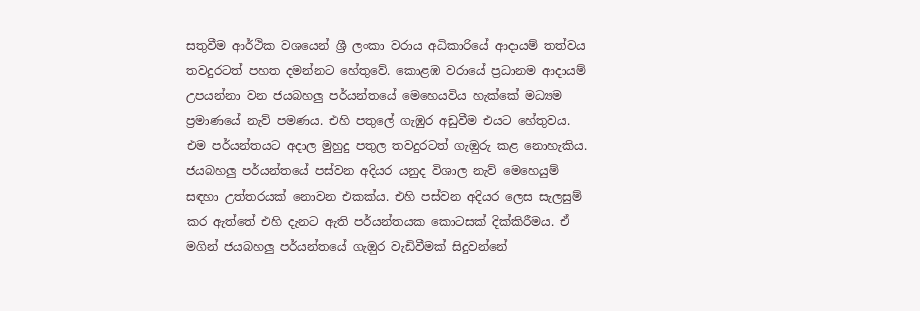සතුවීම ආර්ථික වශයෙන් ශ්‍රී ලංකා වරාය අධිකාරියේ ආදායම් තත්වය තවදුරටත් පහත දමන්නට හේතුවේ. කොළඹ වරායේ ප්‍රධානම ආදායම් උපයන්නා වන ජයබහලු පර්යන්තයේ මෙහෙයවිය හැක්කේ මධ්‍යම ප්‍රමාණයේ නැව් පමණය. එහි පතුලේ ගැඹුර අඩුවීම එයට හේතුවය. එම පර්යන්තයට අදාල මුහුදු පතුල තවදුරටත් ගැඔුරු කළ නොහැකිය. ජයබහලු පර්යන්තයේ පස්වන අදියර යනුද විශාල නැව් මෙහෙයුම් සඳහා උත්තරයක් නොවන එකක්ය. එහි පස්වන අදියර ලෙස සැලසුම් කර ඇත්තේ එහි දැනට ඇති පර්යන්තයක කොටසක් දික්කිරීමය. ඒ මගින් ජයබහලු පර්යන්තයේ ගැඔුර වැඩිවීමක් සිදුවන්නේ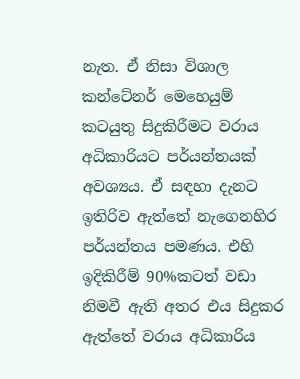නැත. ඒ නිසා විශාල කන්ටේනර් මෙහෙයුම් කටයුතු සිදුකිරීමට වරාය අධිකාරියට පර්යන්තයක් අවශ්‍යය. ඒ සඳහා දැනට ඉතිරිව ඇත්තේ නැගෙනහිර පර්යන්තය පමණය. එහි ඉදිකිරීම් 90%කටත් වඩා නිමවී ඇති අතර එය සිදුකර ඇත්තේ වරාය අධිකාරිය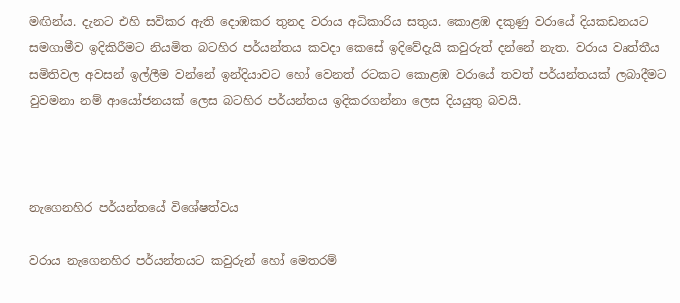මඟින්ය. දැනට එහි සවිකර ඇති දොඹකර තුනද වරාය අධිකාරිය සතුය. කොළඹ දකුණු වරායේ දියකඩනයට සමගාමීව ඉදිකිරීමට නියමිත බටහිර පර්යන්තය කවදා කෙසේ ඉදිවේදැයි කවුරුත් දන්නේ නැත. වරාය වෘත්තීය සමිතිවල අවසන් ඉල්ලීම වන්නේ ඉන්දියාවට හෝ වෙනත් රටකට කොළඹ වරායේ තවත් පර්යන්තයක් ලබාදීමට වුවමනා නම් ආයෝජනයක් ලෙස බටහිර පර්යන්තය ඉදිකරගන්නා ලෙස දියයුතු බවයි.



නැගෙනහිර පර්යන්තයේ විශේෂත්වය

වරාය නැගෙනහිර පර්යන්තයට කවුරුන් හෝ මෙතරම්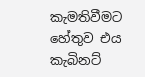කැමතිවීමට හේතුව එය කැබිනට්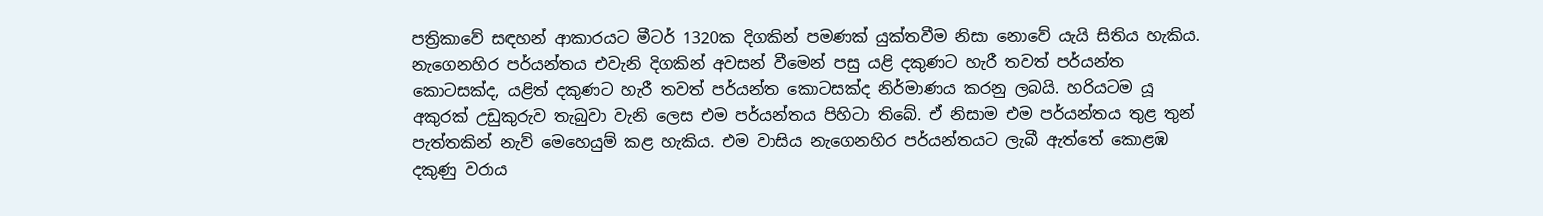පත්‍රිකාවේ සඳහන් ආකාරයට මීටර් 1320ක දිගකින් පමණක් යුක්තවීම නිසා නොවේ යැයි සිතිය හැකිය. නැගෙනහිර පර්යන්තය එවැනි දිගකින් අවසන් වීමෙන් පසු යළි දකුණට හැරී තවත් පර්යන්ත කොටසක්ද, යළිත් දකුණට හැරී තවත් පර්යන්ත කොටසක්ද නිර්මාණය කරනු ලබයි. හරියටම යූ අකුරක් උඩුකුරුව තැබුවා වැනි ලෙස එම පර්යන්තය පිහිටා තිබේ. ඒ නිසාම එම පර්යන්තය තුළ තුන් පැත්තකින් නැව් මෙහෙයුම් කළ හැකිය. එම වාසිය නැගෙනහිර පර්යන්තයට ලැබී ඇත්තේ කොළඹ දකුණු වරාය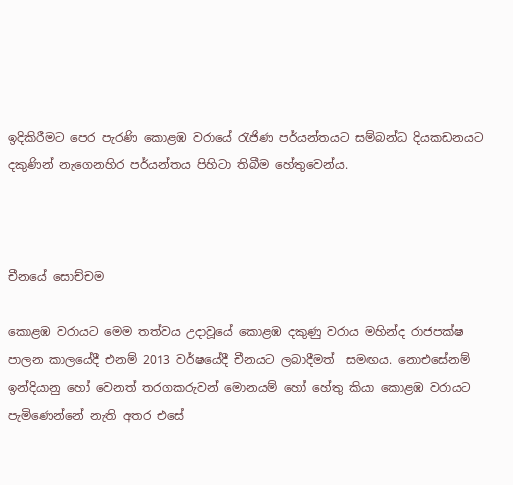ඉදිකිරීමට පෙර පැරණි කොළඹ වරායේ රැජිණ පර්යන්තයට සම්බන්ධ දියකඩනයට දකුණින් නැගෙනහිර පර්යන්තය පිහිටා තිබීම හේතුවෙන්ය.



චීනයේ සොච්චම

කොළඹ වරායට මෙම තත්වය උදාවූයේ කොළඹ දකුණු වරාය මහින්ද රාජපක්ෂ පාලන කාලයේදී එනම් 2013 වර්ෂයේදී චීනයට ලබාදීමත්  සමඟය. නොඑසේනම් ඉන්දියානු හෝ වෙනත් තරගකරුවන් මොනයම් හෝ හේතු කියා කොළඹ වරායට පැමිණෙන්නේ නැති අතර එසේ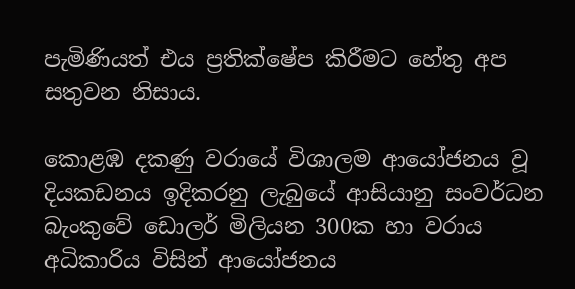පැමිණියත් එය ප්‍රතික්ෂේප කිරීමට හේතු අප සතුවන නිසාය.

කොළඹ දකණු වරායේ විශාලම ආයෝජනය වූ දියකඩනය ඉදිකරනු ලැබුයේ ආසියානු සංවර්ධන බැංකුවේ ඩොලර් මිලියන 300ක හා වරාය අධිකාරිය විසින් ආයෝජනය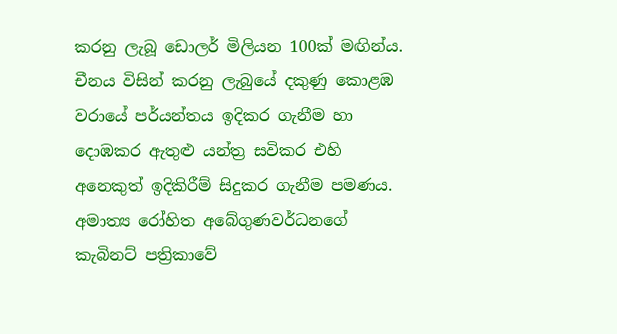කරනු ලැබූ ඩොලර් මිලියන 100ක් මඟින්ය. චීනය විසින් කරනු ලැබුයේ දකුණු කොළඹ වරායේ පර්යන්තය ඉදිකර ගැනීම හා දොඹකර ඇතුළු යන්ත්‍ර සවිකර එහි අනෙකුත් ඉදිකිරීම් සිදුකර ගැනීම පමණය. අමාත්‍ය රෝහිත අබේගුණවර්ධනගේ කැබිනට් පත්‍රිකාවේ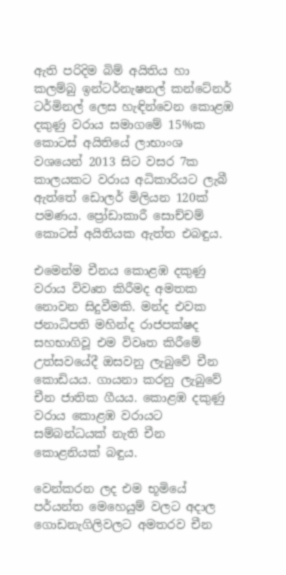ඇති පරිදිම බිම් අයිතිය හා කලම්බු ඉන්ටර්නැෂනල් කන්ටේනර් ටර්මිනල් ලෙස හැඳින්වෙන කොළඹ දකුණු වරාය සමාගමේ 15%ක කොටස් අයිතියේ ලාභාංශ වශයෙන් 2013 සිට වසර 7ක කාලයකට වරාය අධිකාරියට ලැබී ඇත්තේ ඩොලර් මිලියන 120ක් පමණය. ප්‍රෝඩාකාරී සොච්චම් කොටස් අයිතියක ඇත්ත එබඳුය.

එමෙන්ම චීනය කොළඹ දකුණු වරාය විවෘත කිරීමද අමතක නොවන සිදුවීමකි. මන්ද එවක ජනාධිපති මහින්ද රාජපක්ෂද සහභාගිවූ එම විවෘත කිරීමේ උත්සවයේදී ඔසවනු ලැබුවේ චීන කොඩියය. ගායනා කරනු ලැබුවේ චීන ජාතික ගීයය. කොළඹ දකුණු වරාය කොළඹ වරායට සම්බන්ධයක් නැති චීන කොළනියක් බඳුය.

වෙන්කරන ලද එම භූමියේ පර්යන්ත මෙහෙයුම් වලට අදාල ගොඩනැගිලිවලට අමතරව චීන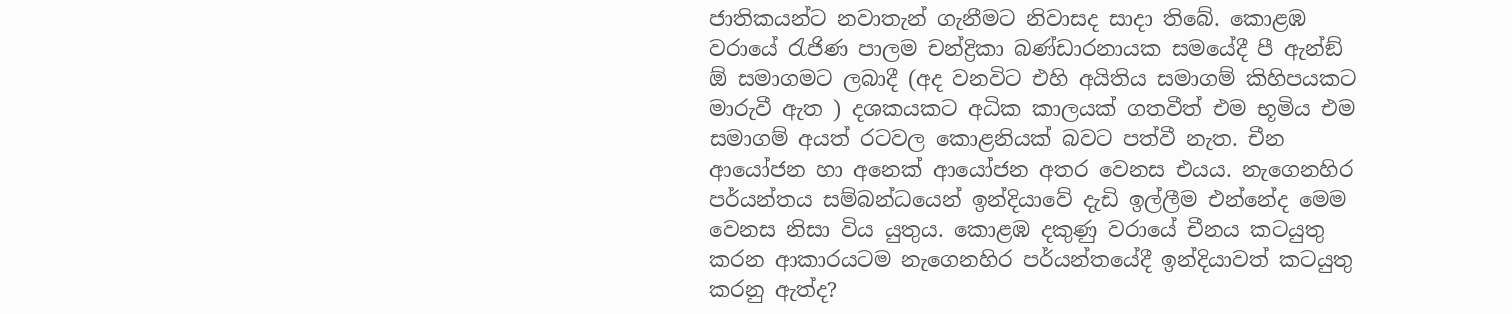ජාතිකයන්ට නවාතැන් ගැනීමට නිවාසද සාදා තිබේ. කොළඹ වරායේ රැජිණ පාලම චන්ද්‍රිකා බණ්ඩාරනායක සමයේදී පී ඇන්ඞ් ඕ සමාගමට ලබාදී (අද වනවිට එහි අයිතිය සමාගම් කිහිපයකට මාරුවී ඇත ) දශකයකට අධික කාලයක් ගතවීත් එම භූමිය එම සමාගම් අයත් රටවල කොළනියක් බවට පත්වී නැත. චීන ආයෝජන හා අනෙක් ආයෝජන අතර වෙනස එයය. නැගෙනහිර පර්යන්තය සම්බන්ධයෙන් ඉන්දියාවේ දැඩි ඉල්ලීම එන්නේද මෙම වෙනස නිසා විය යුතුය. කොළඹ දකුණු වරායේ චීනය කටයුතු කරන ආකාරයටම නැගෙනහිර පර්යන්තයේදී ඉන්දියාවත් කටයුතු කරනු ඇත්ද?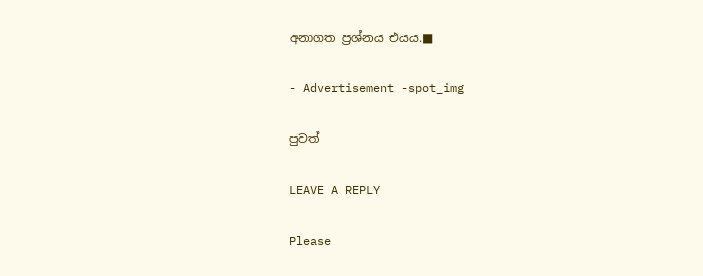අනාගත ප්‍රශ්නය එයය.■

- Advertisement -spot_img

පුවත්

LEAVE A REPLY

Please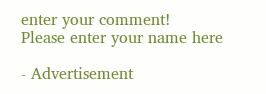enter your comment!
Please enter your name here

- Advertisement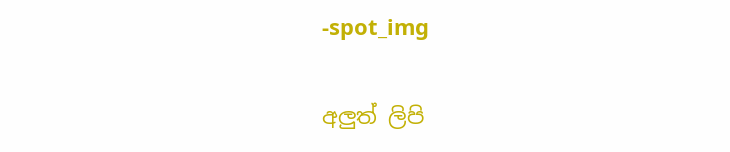-spot_img

අලුත් ලිපි